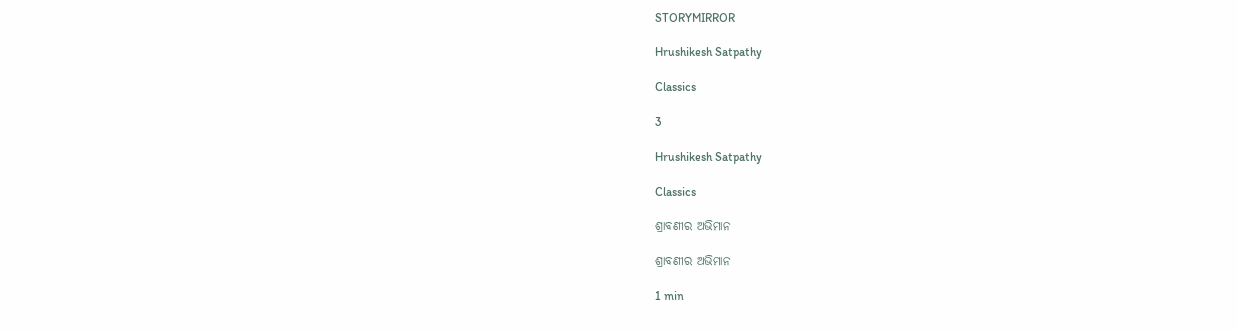STORYMIRROR

Hrushikesh Satpathy

Classics

3

Hrushikesh Satpathy

Classics

ଶ୍ରାବଣୀର ଅଭିମାନ

ଶ୍ରାବଣୀର ଅଭିମାନ

1 min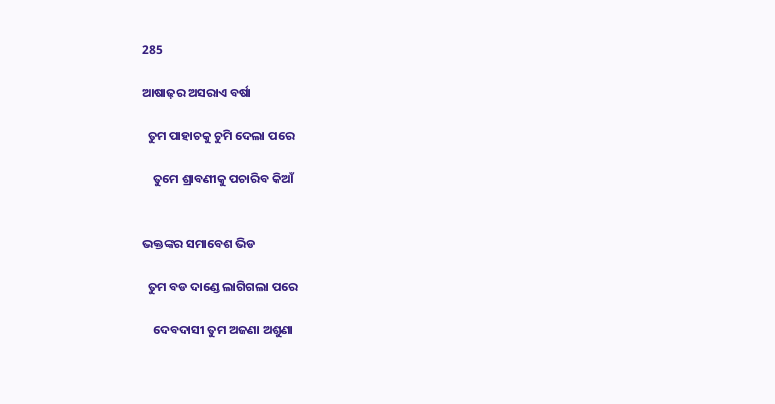285

ଆଷାଢ଼ର ଅସରାଏ ବର୍ଷା

  ତୁମ ପାହାଚକୁ ଚୁମି ଦେଲା ପରେ

    ତୁମେ ଶ୍ରାବଣୀକୁ ପଚାରିବ କିଆଁ


ଭକ୍ତଙ୍କର ସମାବେଶ ଭିଡ

  ତୁମ ବଡ ଦାଣ୍ଡେ ଲାଗିଗଲା ପରେ

    ଦେବଦାସୀ ତୁମ ଅଜଣା ଅଶୁଣା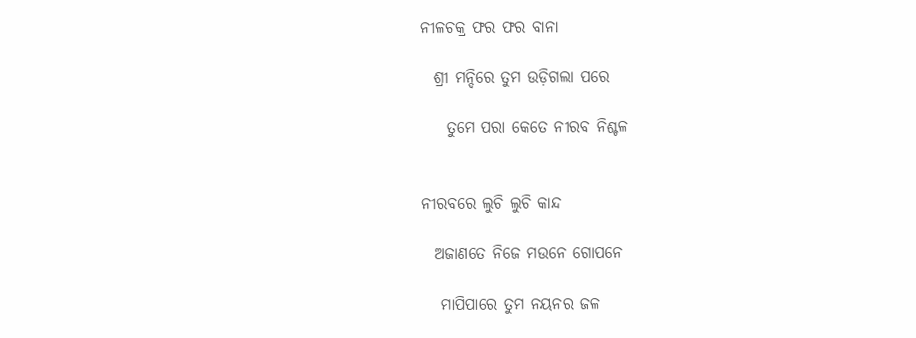ନୀଳଚକ୍ର ଫର ଫର ବାନା

  ଶ୍ରୀ ମନ୍ଦିରେ ତୁମ ଉଡ଼ିଗଲା ପରେ

    ତୁମେ ପରା କେତେ ନୀରବ ନିଶ୍ଚଳ


ନୀରବରେ ଲୁଚି ଲୁଚି କାନ୍ଦ

  ଅଜାଣତେ ନିଜେ ମଉନେ ଗୋପନେ

   ମାପିପାରେ ତୁମ ନୟନର ଜଳ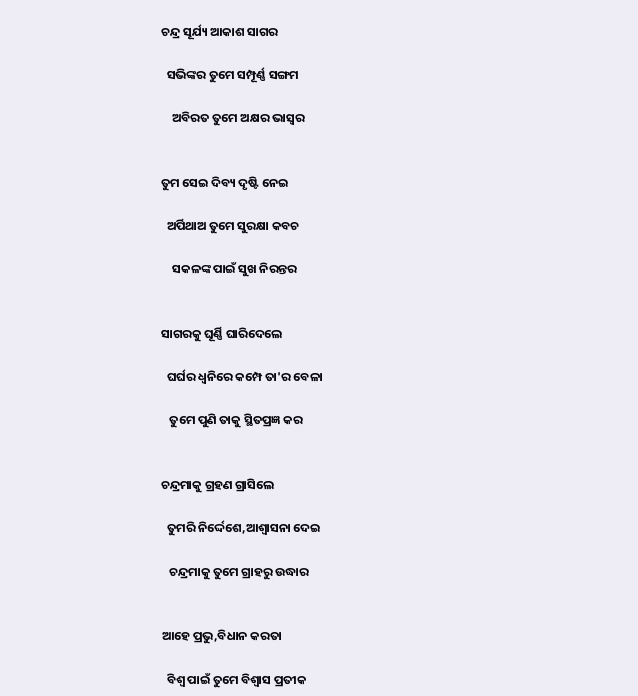ଚନ୍ଦ୍ର ସୂର୍ଯ୍ୟ ଆକାଶ ସାଗର

  ସଭିଙ୍କର ତୁମେ ସମ୍ପୂର୍ଣ୍ଣ ସଙ୍ଗମ

    ଅବିରତ ତୁମେ ଅକ୍ଷର ଭାସ୍ୱର


ତୁମ ସେଇ ଦିବ୍ୟ ଦୃଷ୍ଟି ନେଇ

  ଅର୍ପିଥାଅ ତୁମେ ସୁରକ୍ଷା କବଚ

    ସକଳଙ୍କ ପାଇଁ ସୁଖ ନିରନ୍ତର


ସାଗରକୁ ଘୂର୍ଣ୍ଣି ଘାରିଦେଲେ

  ଘର୍ଘର ଧ୍ୱନିରେ କମ୍ପେ ତା'ର ବେଳା

   ତୁମେ ପୁଣି ତାକୁ ସ୍ଥିତପ୍ରଜ୍ଞ କର


ଚନ୍ଦ୍ରମାକୁ ଗ୍ରହଣ ଗ୍ରାସିଲେ

  ତୁମରି ନିର୍ଦ୍ଦେଶେ,ଆଶ୍ୱାସନା ଦେଇ

   ଚନ୍ଦ୍ରମାକୁ ତୁମେ ଗ୍ରାହରୁ ଉଦ୍ଧାର


ଆହେ ପ୍ରଭୁ,ବିଧାନ କରତା

  ବିଶ୍ୱ ପାଇଁ ତୁମେ ବିଶ୍ୱାସ ପ୍ରତୀକ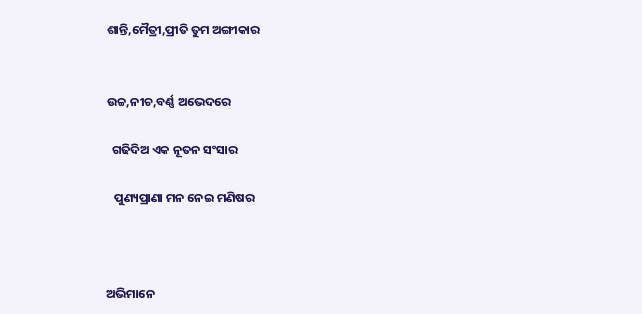ଶାନ୍ତି,ମୈତ୍ରୀ,ପ୍ରୀତି ତୁମ ଅଙ୍ଗୀକାର


ଉଚ୍ଚ,ନୀଚ,ବର୍ଣ୍ଣ ଅଭେଦରେ

  ଗଢିଦିଅ ଏକ ନୂତନ ସଂସାର

   ପୁଣ୍ୟପ୍ରାଣା ମନ ନେଇ ମଣିଷର



ଅଭିମାନେ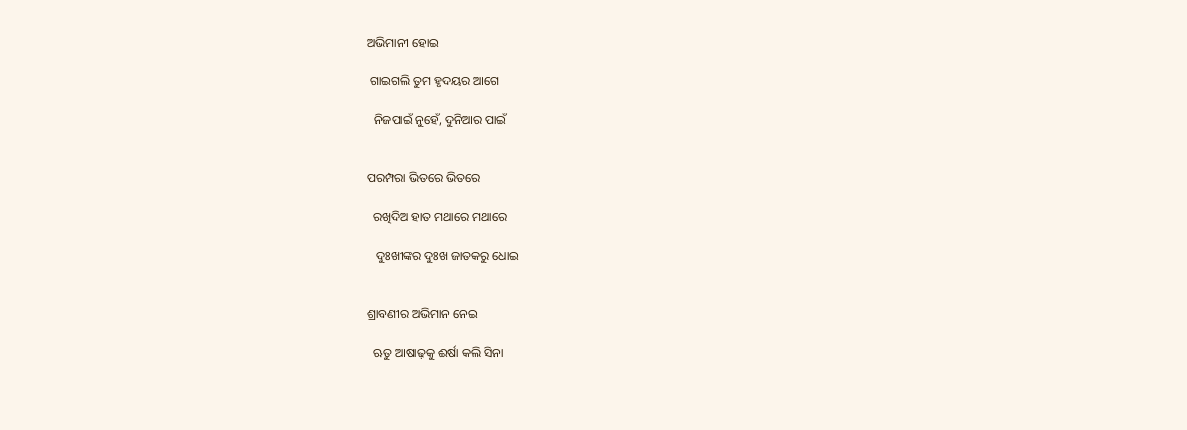ଅଭିମାନୀ ହୋଇ

 ଗାଇଗଲି ତୁମ ହୃଦୟର ଆଗେ

  ନିଜପାଇଁ ନୁହେଁ, ଦୁନିଆର ପାଇଁ


ପରମ୍ପରା ଭିତରେ ଭିତରେ

  ରଖିଦିଅ ହାତ ମଥାରେ ମଥାରେ

   ଦୁଃଖୀଙ୍କର ଦୁଃଖ ଜାତକରୁ ଧୋଇ


ଶ୍ରାବଣୀର ଅଭିମାନ ନେଇ

  ଋତୁ ଆଷାଢ଼କୁ ଈର୍ଷା କଲି ସିନା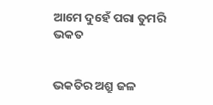ଆମେ ଦୁହେଁ ପରା ତୁମରି ଭକତ


ଭକତିର ଅଶ୍ରୁ ଜଳ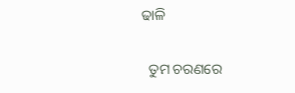ଢାଳି

  ତୁମ ଚରଣରେ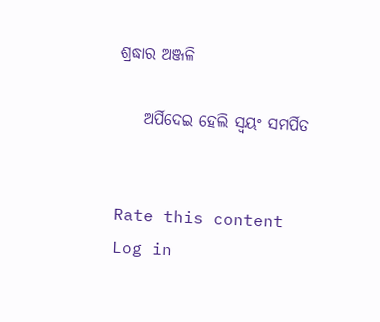ଶ୍ରଦ୍ଧାର ଅଞ୍ଜଳି

    ଅର୍ପିଦେଇ ହେଲି ସ୍ୱୟଂ ସମର୍ପିତ


Rate this content
Log in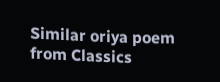Similar oriya poem from Classics